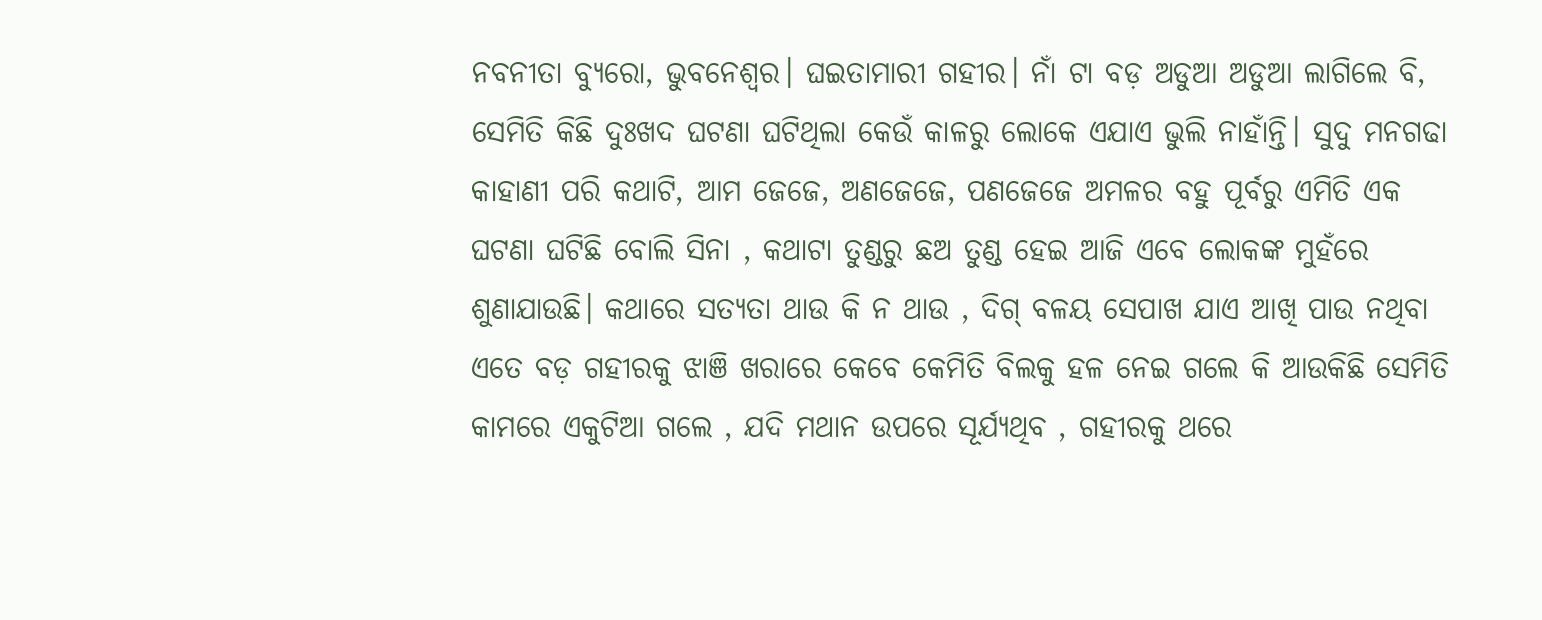ନବନୀତା ବ୍ୟୁରୋ, ଭୁବନେଶ୍ୱର। ଘଇତାମାରୀ ଗହୀର। ନାଁ ଟା ବଡ଼ ଅଡୁଆ ଅଡୁଆ ଲାଗିଲେ ବି, ସେମିତି କିଛି ଦୁଃଖଦ ଘଟଣା ଘଟିଥିଲା କେଉଁ କାଳରୁ ଲୋକେ ଏଯାଏ ଭୁଲି ନାହାଁନ୍ତି। ସୁଦୁ ମନଗଢା କାହାଣୀ ପରି କଥାଟି, ଆମ ଜେଜେ, ଅଣଜେଜେ, ପଣଜେଜେ ଅମଳର ବହୁ ପୂର୍ବରୁ ଏମିତି ଏକ ଘଟଣା ଘଟିଛି ବୋଲି ସିନା , କଥାଟା ତୁଣ୍ଡରୁ ଛଅ ତୁଣ୍ଡ ହେଇ ଆଜି ଏବେ ଲୋକଙ୍କ ମୁହଁରେ ଶୁଣାଯାଉଛି। କଥାରେ ସତ୍ୟତା ଥାଉ କି ନ ଥାଉ , ଦିଗ୍ ବଳୟ ସେପାଖ ଯାଏ ଆଖି ପାଉ ନଥିବା ଏତେ ବଡ଼ ଗହୀରକୁ ଝାଞି ଖରାରେ କେବେ କେମିତି ବିଲକୁ ହଳ ନେଇ ଗଲେ କି ଆଉକିଛି ସେମିତି କାମରେ ଏକୁଟିଆ ଗଲେ , ଯଦି ମଥାନ ଉପରେ ସୂର୍ଯ୍ୟଥିବ , ଗହୀରକୁ ଥରେ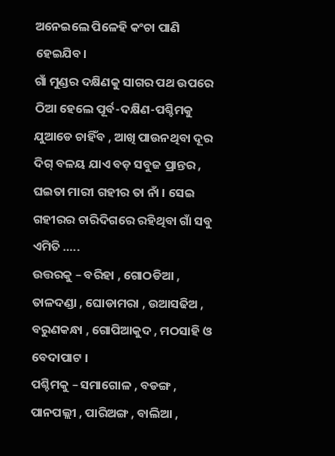ଅନେଇଲେ ପିଳେହି କଂଚା ପାଣି ହେଇଯିବ।
ଗାଁ ମୁଣ୍ଡର ଦକ୍ଷିଣକୁ ସାଗର ପଥ ଉପରେ ଠିଆ ହେଲେ ପୂର୍ବ-ଦକ୍ଷିଣ-ପଶ୍ଚିମକୁ ଯୁଆଡେ ଚାହିଁବ , ଆଖି ପାଉନଥିବା ଦୂର ଦିଗ୍ ବଳୟ ଯାଏ ବଡ଼ ସବୁଜ ପ୍ରାନ୍ତର , ଘଇତା ମାରୀ ଗହୀର ତା ନାଁ । ସେଇ ଗହୀରର ଚାରିଦିଗରେ ରହିଥିବା ଗାଁ ସବୁ ଏମିତି …..
ଉତ୍ତରକୁ – ବରିହା , ଗୋଠଡିଆ , ତାଳଦଣ୍ଡା , ଘୋଡାମରା , ଉଆସଢିଅ , ବରୁଣକନ୍ଧା , ଗୋପିଆକୁଦ , ମଠସାହି ଓ ବେଦାପାଟ ।
ପଶ୍ଚିମକୁ – ସମାଗୋଳ , ବଡଙ୍ଗ , ପାନପଲ୍ଲୀ , ପାରିଅଙ୍ଗ , ବାଲିଆ ,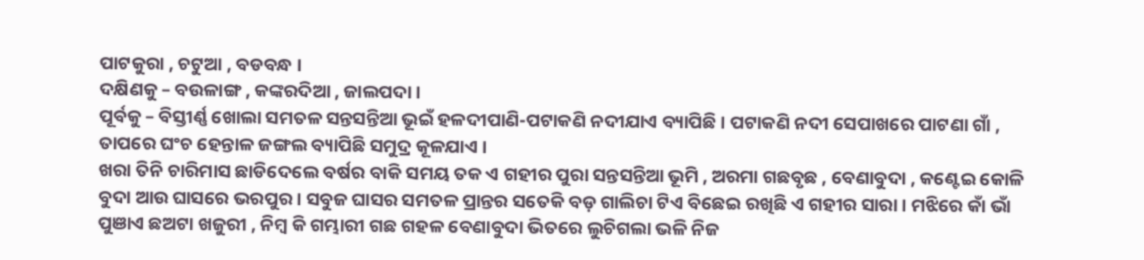ପାଟକୁରା , ଚଟୁଆ , ବଡବନ୍ଧ ।
ଦକ୍ଷିଣକୁ – ବଉଳାଙ୍ଗ , କଙ୍କରଦିଆ , ଜାଲପଦା ।
ପୂର୍ବକୁ – ବିସ୍ତୀର୍ଣ୍ଣ ଖୋଲା ସମତଳ ସନ୍ତସନ୍ତିଆ ଭୂଇଁ ହଳଦୀପାଣି-ପଟାକଣି ନଦୀଯାଏ ବ୍ୟାପିଛି । ପଟାକଣି ନଦୀ ସେପାଖରେ ପାଟଣା ଗାଁ , ତାପରେ ଘଂଚ ହେନ୍ତାଳ ଜଙ୍ଗଲ ବ୍ୟାପିଛି ସମୁଦ୍ର କୂଳଯାଏ ।
ଖରା ତିନି ଚାରିମାସ ଛାଡିଦେଲେ ବର୍ଷର ବାକି ସମୟ ତକ ଏ ଗହୀର ପୁରା ସନ୍ତସନ୍ତିଆ ଭୂମି , ଅରମା ଗଛବୃଛ , ବେଣାବୁଦା , କଣ୍ଟେଇ କୋଳି ବୁଦା ଆଉ ଘାସରେ ଭରପୁର । ସବୁଜ ଘାସର ସମତଳ ପ୍ରାନ୍ତର ସତେକି ବଡ଼ ଗାଲିଚା ଟିଏ ବିଛେଇ ରଖିଛି ଏ ଗହୀର ସାରା । ମଝିରେ କାଁ ଭାଁ ପୁଞାଏ ଛଅଟା ଖଜୁରୀ , ନିମ୍ବ କି ଗମ୍ଭାରୀ ଗଛ ଗହଳ ବେଣାବୁଦା ଭିତରେ ଲୁଚିଗଲା ଭଳି ନିଜ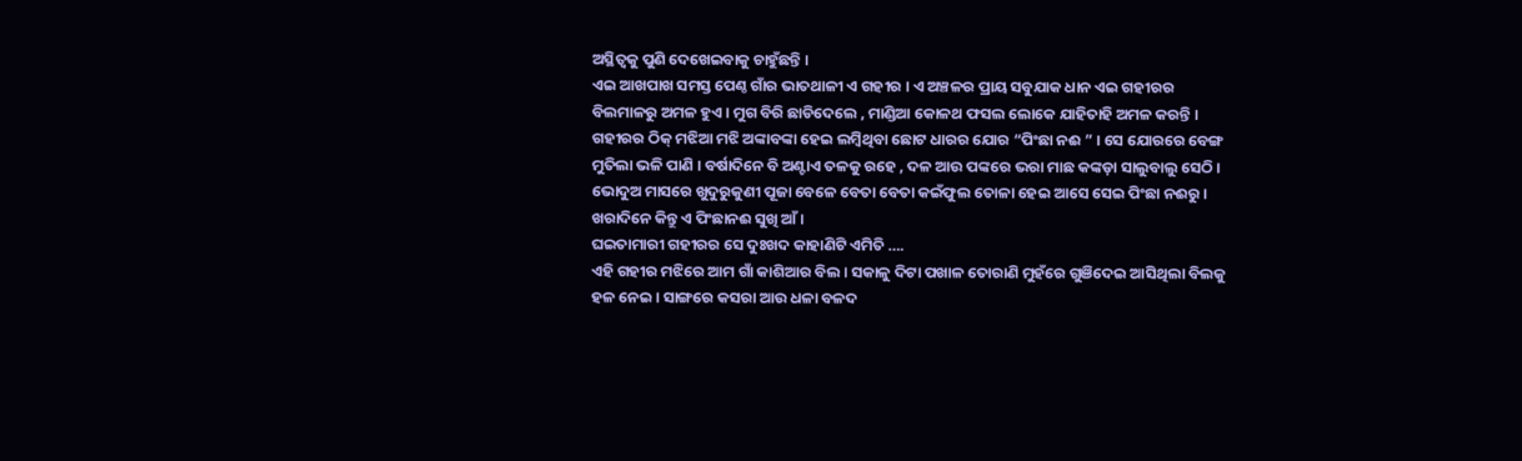ଅସ୍ଥିତ୍ବକୁ ପୁଣି ଦେଖେଇବାକୁ ଚାହୁଁଛନ୍ତି ।
ଏଇ ଆଖପାଖ ସମସ୍ତ ପେଣ୍ଠ ଗାଁର ଭାତଥାଳୀ ଏ ଗହୀର । ଏ ଅଞ୍ଚଳର ପ୍ରାୟ ସବୁଯାକ ଧାନ ଏଇ ଗହୀରର ବିଲମାଳରୁ ଅମଳ ହୁଏ । ମୁଗ ବିରି ଛାଡିଦେଲେ , ମାଣ୍ଡିଆ କୋଳଥ ଫସଲ ଲୋକେ ଯାହିତାହି ଅମଳ କରନ୍ତି । ଗହୀରର ଠିକ୍ ମଝିଆ ମଝି ଅଙ୍କାବଙ୍କା ହେଇ ଲମ୍ବିଥିବା ଛୋଟ ଧାରର ଯୋର “ପିଂଛା ନଈ ” । ସେ ଯୋରରେ ବେଙ୍ଗ ମୁତିଲା ଭଳି ପାଣି । ବର୍ଷାଦିନେ ବି ଅଣ୍ଟାଏ ତଳକୁ ରହେ , ଦଳ ଆଉ ପଙ୍କରେ ଭରା ମାଛ କଙ୍କଡ଼ା ସାଲୁବାଲୁ ସେଠି । ଭୋଦୁଅ ମାସରେ ଖୁଦୁରୁକୁଣୀ ପୂଜା ବେଳେ ବେତା ବେତା କଇଁଫୁଲ ତୋଳା ହେଇ ଆସେ ସେଇ ପିଂଛା ନଈରୁ । ଖରାଦିନେ କିନ୍ତୁ ଏ ପିଂଛାନଈ ସୁଖି ଆଁ ।
ଘଇତାମାରୀ ଗହୀରର ସେ ଦୁଃଖଦ କାହାଣିଟି ଏମିତି ….
ଏହି ଗହୀର ମଝିରେ ଆମ ଗାଁ କାଶିଆର ବିଲ । ସକାଳୁ ଦିଟା ପଖାଳ ତୋରାଣି ମୁହଁରେ ଗୁଞିଦେଇ ଆସିଥିଲା ବିଲକୁ ହଳ ନେଇ । ସାଙ୍ଗରେ କସରା ଆଉ ଧଳା ବଳଦ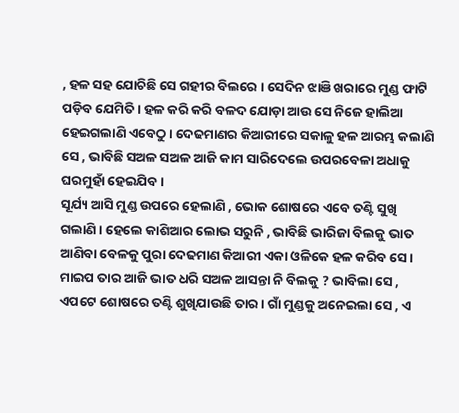, ହଳ ସହ ଯୋଚିଛି ସେ ଗହୀର ବିଲରେ । ସେଦିନ ଝାଞି ଖରାରେ ମୁଣ୍ଡ ଫାଟି ପଡ଼ିବ ଯେମିତି । ହଳ କରି କରି ବଳଦ ଯୋଡ଼ା ଆଉ ସେ ନିଜେ ହାଲିଆ ହେଇଗଲାଣି ଏବେଠୁ । ଦେଢମାଣର କିଆରୀରେ ସକାଳୁ ହଳ ଆରମ୍ଭ କଲାଣି ସେ , ଭାବିଛି ସଅଳ ସଅଳ ଆଜି କାମ ସାରିଦେଲେ ଉପରବେଳା ଅଧାକୁ ଘରମୁହାଁ ହେଇଯିବ ।
ସୂର୍ଯ୍ୟ ଆସି ମୁଣ୍ଡ ଉପରେ ହେଲାଣି , ଭୋକ ଶୋଷରେ ଏବେ ତଣ୍ଟି ସୁଖି ଗଲାଣି । ହେଲେ କାଶିଆର ଲୋଭ ସରୁନି , ଭାବିଛି ଭାରିଜା ବିଲକୁ ଭାତ ଆଣିବା ବେଳକୁ ପୁରା ଦେଢମାଣ କିଆରୀ ଏକା ଓଳିକେ ହଳ କରିବ ସେ ।
ମାଇପ ତାର ଆଜି ଭାତ ଧରି ସଅଳ ଆସନ୍ତା ନି ବିଲକୁ ? ଭାବିଲା ସେ , ଏପଟେ ଶୋଷରେ ତଣ୍ଟି ଶୁଖିଯାଉଛି ତାର । ଗାଁ ମୁଣ୍ଡକୁ ଅନେଇଲା ସେ , ଏ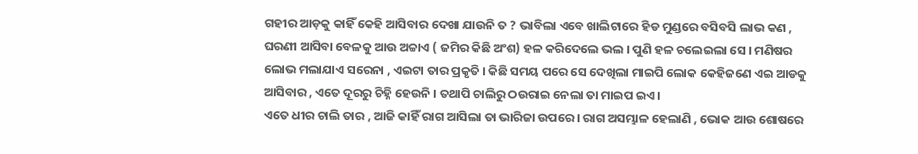ଗହୀର ଆଡ଼କୁ କାହିଁ କେହି ଆସିବାର ଦେଖା ଯାଉନି ତ ? ଭାବିଲା ଏବେ ଖାଲିଟାରେ ହିଡ ମୁଣ୍ଡରେ ବସିବସି ଲାଭ କଣ , ଘରଣୀ ଆସିବା ବେଳକୁ ଆଉ ଅଚ୍ଚାଏ ( ଜମିର କିଛି ଅଂଶ) ହଳ କରିଦେଲେ ଭଲ । ପୁଣି ହଳ ଚଲେଇଲା ସେ । ମଣିଷର ଲୋଭ ମଲାଯାଏ ସରେନା , ଏଇଟା ତାର ପ୍ରକୃତି । କିଛି ସମୟ ପରେ ସେ ଦେଖିଲା ମାଇପି ଲୋକ କେହିଜଣେ ଏଇ ଆଡକୁ ଆସିବାର , ଏତେ ଦୂରରୁ ଚିହ୍ନି ହେଉନି । ତଥାପି ଚାଲିରୁ ଠଉରାଇ ନେଲା ତା ମାଇପ ଇଏ।
ଏତେ ଧୀର ଚାଲି ତାର , ଆଜି କାହିଁ ରାଗ ଆସିଲା ତା ଭାରିଜା ଉପରେ । ରାଗ ଅସମ୍ଭାଳ ହେଲାଣି , ଭୋକ ଆଉ ଶୋଷରେ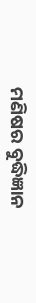ମଣିଷର ବୁଦ୍ଧିଜ୍ଞାନ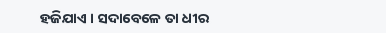ହଜିଯାଏ । ସଦାବେଳେ ତା ଧୀର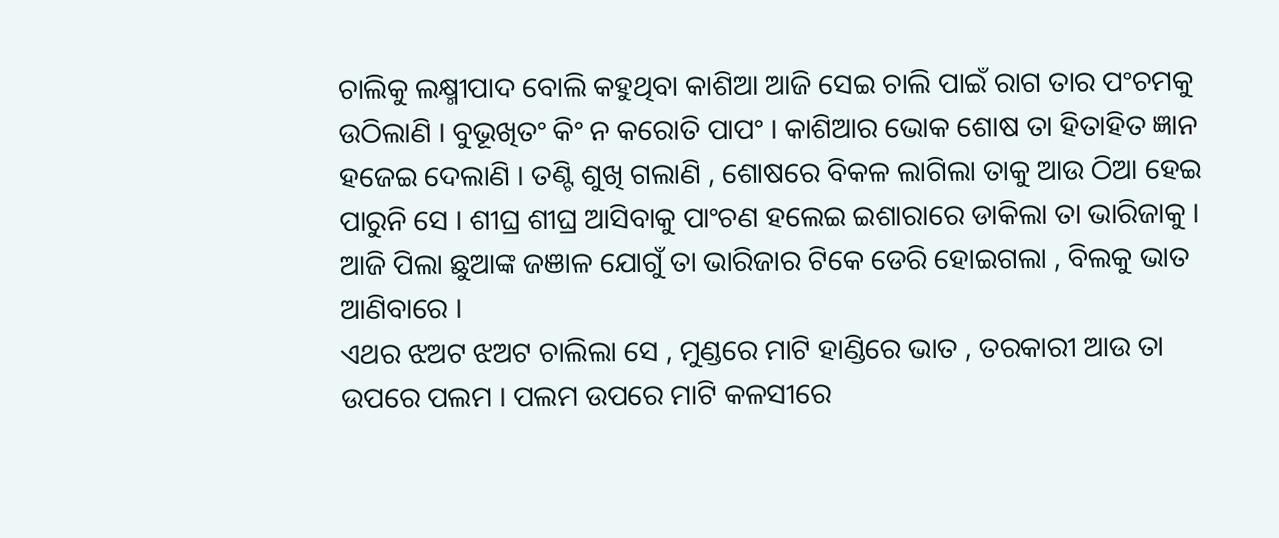ଚାଲିକୁ ଲକ୍ଷ୍ମୀପାଦ ବୋଲି କହୁଥିବା କାଶିଆ ଆଜି ସେଇ ଚାଲି ପାଇଁ ରାଗ ତାର ପଂଚମକୁ ଉଠିଲାଣି । ବୁଭୂଖିତଂ କିଂ ନ କରୋତି ପାପଂ । କାଶିଆର ଭୋକ ଶୋଷ ତା ହିତାହିତ ଜ୍ଞାନ ହଜେଇ ଦେଲାଣି । ତଣ୍ଟି ଶୁଖି ଗଲାଣି , ଶୋଷରେ ବିକଳ ଲାଗିଲା ତାକୁ ଆଉ ଠିଆ ହେଇ ପାରୁନି ସେ । ଶୀଘ୍ର ଶୀଘ୍ର ଆସିବାକୁ ପାଂଚଣ ହଲେଇ ଇଶାରାରେ ଡାକିଲା ତା ଭାରିଜାକୁ । ଆଜି ପିଲା ଛୁଆଙ୍କ ଜଞାଳ ଯୋଗୁଁ ତା ଭାରିଜାର ଟିକେ ଡେରି ହୋଇଗଲା , ବିଲକୁ ଭାତ ଆଣିବାରେ ।
ଏଥର ଝଅଟ ଝଅଟ ଚାଲିଲା ସେ , ମୁଣ୍ଡରେ ମାଟି ହାଣ୍ଡିରେ ଭାତ , ତରକାରୀ ଆଉ ତା ଉପରେ ପଲମ । ପଲମ ଉପରେ ମାଟି କଳସୀରେ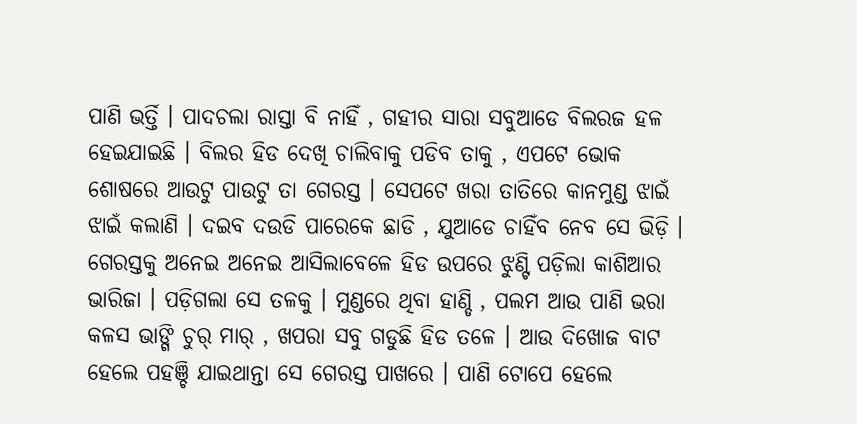ପାଣି ଭର୍ତ୍ତି । ପାଦଚଲା ରାସ୍ତା ବି ନାହିଁ , ଗହୀର ସାରା ସବୁଆଡେ ବିଲରଜ ହଳ ହେଇଯାଇଛି । ବିଲର ହିଡ ଦେଖି ଚାଲିବାକୁ ପଡିବ ତାକୁ , ଏପଟେ ଭୋକ ଶୋଷରେ ଆଉଟୁ ପାଉଟୁ ତା ଗେରସ୍ତ । ସେପଟେ ଖରା ତାତିରେ କାନମୁଣ୍ଡ ଝାଇଁ ଝାଇଁ କଲାଣି । ଦଇବ ଦଉଡି ପାରେକେ ଛାଡି , ଯୁଆଡେ ଚାହିଁବ ନେବ ସେ ଭିଡ଼ି । ଗେରସ୍ତକୁ ଅନେଇ ଅନେଇ ଆସିଲାବେଳେ ହିଡ ଉପରେ ଝୁଣ୍ଟି ପଡ଼ିଲା କାଶିଆର ଭାରିଜା । ପଡ଼ିଗଲା ସେ ତଳକୁ । ମୁଣ୍ଡରେ ଥିବା ହାଣ୍ଡି , ପଲମ ଆଉ ପାଣି ଭରା କଳସ ଭାଙ୍ଗି ଚୁର୍ ମାର୍ , ଖପରା ସବୁ ଗଡୁଛି ହିଡ ତଳେ । ଆଉ ଦିଖୋଜ ବାଟ ହେଲେ ପହଞ୍ଚି ଯାଇଥାନ୍ତା ସେ ଗେରସ୍ତ ପାଖରେ । ପାଣି ଟୋପେ ହେଲେ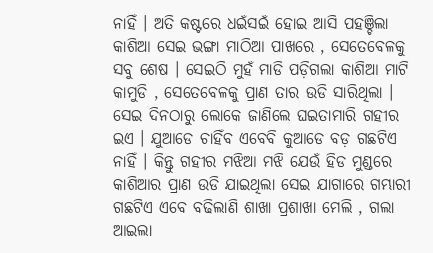ନାହିଁ । ଅତି କଷ୍ଟରେ ଧଇଁସଇଁ ହୋଇ ଆସି ପହଞ୍ଚିଲା କାଶିଆ ସେଇ ଭଙ୍ଗା ମାଠିଆ ପାଖରେ , ସେତେବେଳକୁ ସବୁ ଶେଷ । ସେଇଠି ମୁହଁ ମାଡି ପଡ଼ିଗଲା କାଶିଆ ମାଟି କାମୁଡି , ସେତେବେଳକୁ ପ୍ରାଣ ତାର ଉଡି ସାରିଥିଲା ।
ସେଇ ଦିନଠାରୁ ଲୋକେ ଜାଣିଲେ ଘଇତାମାରି ଗହୀର ଇଏ । ଯୁଆଡେ ଚାହିଁବ ଏବେବି କୁଆଡେ ବଡ଼ ଗଛଟିଏ ନାହିଁ । କିନ୍ତୁ ଗହୀର ମଝିଆ ମଝି ଯେଉଁ ହିଡ ମୁଣ୍ଡରେ କାଶିଆର ପ୍ରାଣ ଉଡି ଯାଇଥିଲା ସେଇ ଯାଗାରେ ଗମ୍ଭାରୀ ଗଛଟିଏ ଏବେ ବଢିଲାଣି ଶାଖା ପ୍ରଶାଖା ମେଲି , ଗଲା ଆଇଲା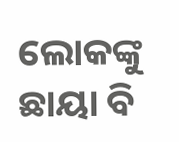ଲୋକଙ୍କୁ ଛାୟା ବି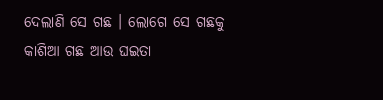ଦେଲାଣି ସେ ଗଛ । ଲୋଗେ ସେ ଗଛକୁ କାଶିଆ ଗଛ ଆଉ ଘଇତା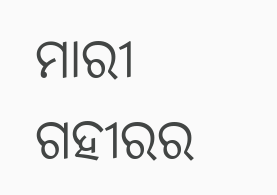ମାରୀ ଗହୀରର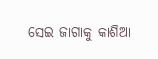ସେଇ ଜାଗାକୁ କାଶିଆ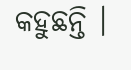କହୁଛନ୍ତି ।